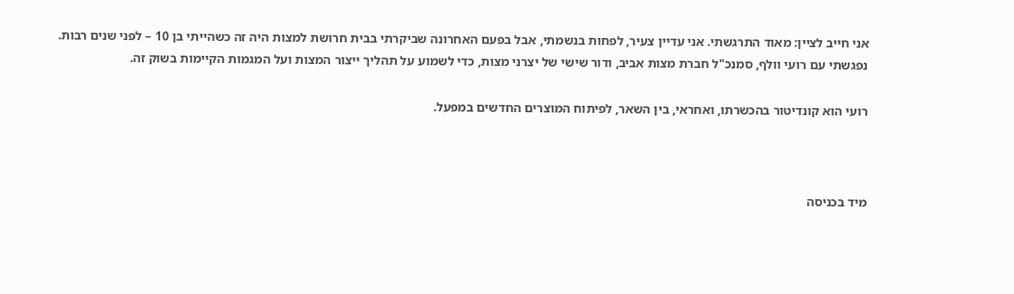אני חייב לציין: מאוד התרגשתי. אני עדיין צעיר, לפחות בנשמתי, אבל בפעם האחרונה שביקרתי בבית חרושת למצות היה זה כשהייתי בן 10 – לפני שנים רבות.
נפגשתי עם רועי וולף, סמנכ"ל חברת מצות אביב, ודור שישי של יצרני מצות, כדי לשמוע על תהליך ייצור המצות ועל המגמות הקיימות בשוק זה.

רועי הוא קונדיטור בהכשרתו, ואחראי, בין השאר, לפיתוח המוצרים החדשים במפעל.



מיד בכניסה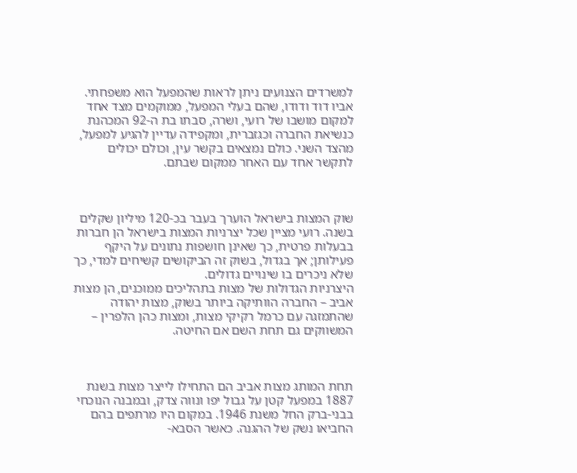למשרדים הצנועים ניתן לראות שהמפעל הוא משפחתי. אביו דוד ודודו, שהם בעלי המפעל, ממוקמים מצד אחד למקום מושבו של רועי, ושרה, סבתו בת ה-92 המכהנת כנשיאת החברה וכגזברית, ומקפידה עדיין להגיע למפעל, מהצד השני. כולם נמצאים בקשר עין, וכולם יכולים לתקשר אחד עם האחר ממקום שבתם.



שוק המצות בישראל הוערך בעבר בכ-120 מיליון שקלים בשנה. רועי מציין שכל יצרניות המצות בישראל הן חברות בבעלות פרטית, כך שאינן חושפות נתונים על היקף פעילותן; אך בגדול, בשוק זה הביקושים קשיחים למדי, כך שלא ניכרים בו שינויים גדולים.
היצרניות הגדולות של מצות בתהליכים ממוכנים, הן מצות אביב – החברה הוותיקה ביותר בשוק, מצות יהודה שהתמזגה עם כרמל רקיקי מצות, ומצות כהן הלפרין – המשווקים גם תחת השם אם החיטה.



תחת המותג מצות אביב הם התחילו לייצר מצות בשנת 1887 במפעל קטן על גבול יפו ונווה צדק, ובמבנה הנוכחי בבני-ברק החל משנת 1946. במקום היו מרתפים בהם החביאו נשק של ההגנה. כאשר הסבא-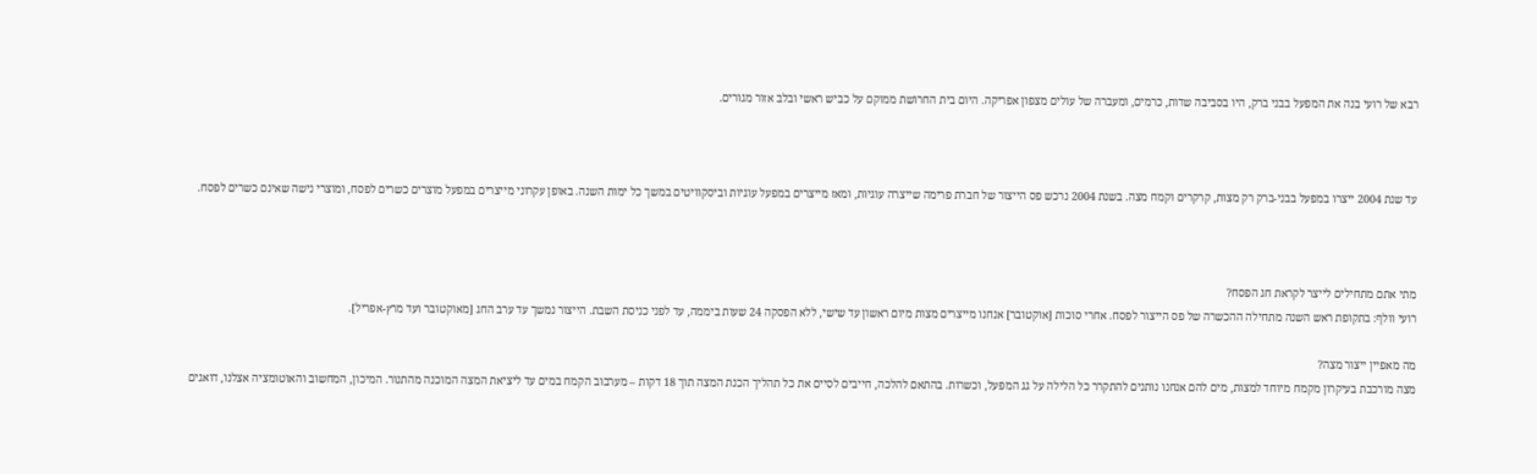רבא של רועי בנה את המפעל בבני ברק, היו בסביבה שדות, כרמים, ומעברה של עולים מצפון אפריקה. היום בית החרושת ממוקם על כביש ראשי ובלב אזור מגורים.



עד שנת 2004 ייצרו במפעל בבני-ברק רק מצות, קרקרים וקמח מצה. בשנת 2004 נרכש פס הייצור של חברת פרימה שייצרה עוגיות, ומאז מייצרים במפעל עוגיות וביסקוויטים במשך כל ימות השנה. באופן עקרוני מייצרים במפעל מוצרים כשרים לפסח, ומוצרי נישה שאינם כשרים לפסח.



מתי אתם מתחילים לייצר לקראת חג הפסח?
רועי וולף: בתקופת ראש השנה מתחילה ההכשרה של פס הייצור לפסח. אחרי סוכות [אוקטובר] אנחנו מייצרים מצות מיום ראשון עד שישי, ללא הפסקה 24 שעות ביממה, עד לפני כניסת השבת. הייצור נמשך עד ערב החג [מאוקטובר ועד מרץ-אפריל].

מה מאפיין ייצור מצה?
מצה מורכבת בעיקרון מקמח מיוחד למצות, מים להם אנחנו נותנים להתקרר כל הלילה על גג המפעל, וכשרות. בהתאם להלכה, חייבים לסיים את כל תהליך הכנת המצה תוך 18 דקות – מערבוב הקמח במים עד ליציאת המצה המוכנה מהתנור. המיכון, המחשוב והאוטומציה אצלנו, דואגים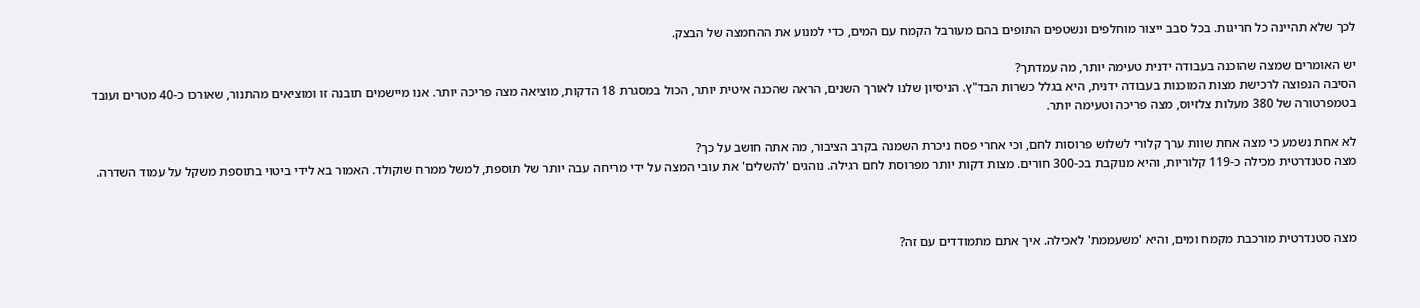לכך שלא תהיינה כל חריגות. בכל סבב ייצור מוחלפים ונשטפים התופים בהם מעורבל הקמח עם המים, כדי למנוע את ההחמצה של הבצק.

יש האומרים שמצה שהוכנה בעבודה ידנית טעימה יותר, מה עמדתך?
הסיבה הנפוצה לרכישת מצות המוכנות בעבודה ידנית, היא בגלל כשרות הבד"ץ. הניסיון שלנו לאורך השנים, הראה שהכנה איטית יותר, הכול במסגרת 18 הדקות, מוציאה מצה פריכה יותר. אנו מיישמים תובנה זו ומוציאים מהתנור, שאורכו כ-40 מטרים ועובד בטמפרטורה של 380 מעלות צלזיוס, מצה פריכה וטעימה יותר.

לא אחת נשמע כי מצה אחת שוות ערך קלורי לשלוש פרוסות לחם, וכי אחרי פסח ניכרת השמנה בקרב הציבור, מה אתה חושב על כך?
מצה סטנדרטית מכילה כ-119 קלוריות, והיא מנוקבת בכ-300 חורים. מצות דקות יותר מפרוסת לחם רגילה. נוהגים 'להשלים' את עובי המצה על ידי מריחה עבה יותר של תוספת, למשל ממרח שוקולד. האמור בא לידי ביטוי בתוספת משקל על עמוד השדרה.



מצה סטנדרטית מורכבת מקמח ומים, והיא 'משעממת' לאכילה. איך אתם מתמודדים עם זה?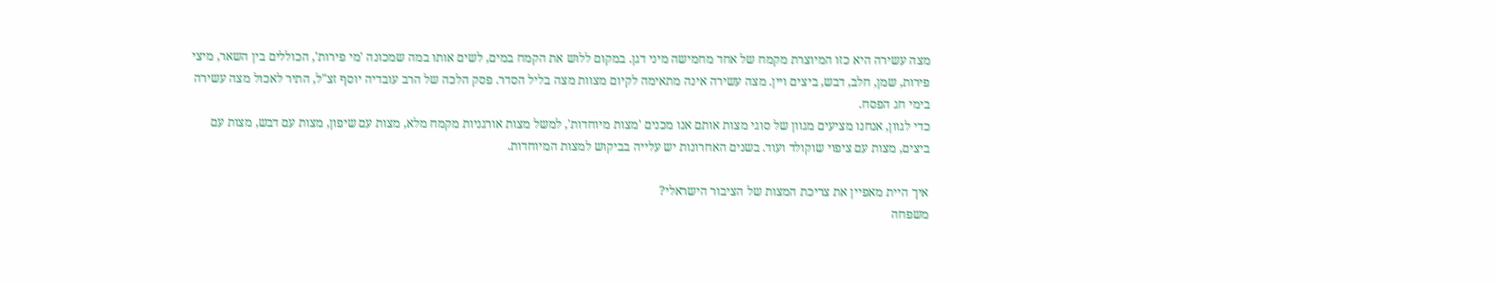מצה עשירה היא כזו המיוצרת מקמח של אחד מחמישה מיני דגן. במקום ללוש את הקמח במים, לשים אותו במה שמכונה 'מי פירות', הכוללים בין השאר, מיצי פירות, שמן, חלב, דבש, ביצים ויין. מצה עשירה אינה מתאימה לקיום מצוות מצה בליל הסדר. פסק הלכה של הרב עובדיה יוסף זצ"ל, התיר לאכול מצה עשירה בימי חג הפסח.
כדי לגוון, אנחנו מציעים מגוון של סוגי מצות אותם אנו מכנים 'מצות מיוחדות', למשל מצות אורגניות מקמח מלא, מצות עם שיפון, מצות עם דבש, מצות עם ביצים, מצות עם ציפוי שוקולד ועוד. בשנים האחרונות יש עלייה בביקוש למצות המיוחדות.

איך היית מאפיין את צריכת המצות של הציבור הישראלי?
משפחה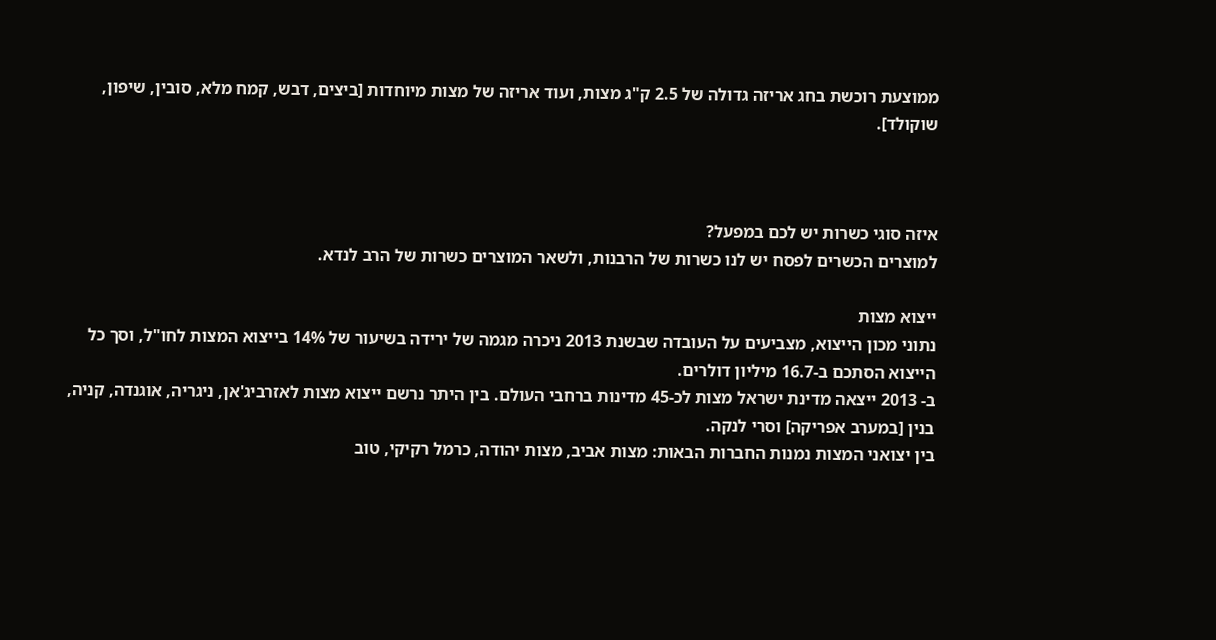ממוצעת רוכשת בחג אריזה גדולה של 2.5 ק"ג מצות, ועוד אריזה של מצות מיוחדות [ביצים, דבש, קמח מלא, סובין, שיפון, שוקולד].



איזה סוגי כשרות יש לכם במפעל?
למוצרים הכשרים לפסח יש לנו כשרות של הרבנות, ולשאר המוצרים כשרות של הרב לנדא.

ייצוא מצות
נתוני מכון הייצוא, מצביעים על העובדה שבשנת 2013 ניכרה מגמה של ירידה בשיעור של 14% בייצוא המצות לחו"ל, וסך כל הייצוא הסתכם ב-16.7 מיליון דולרים.
ב- 2013 ייצאה מדינת ישראל מצות לכ-45 מדינות ברחבי העולם. בין היתר נרשם ייצוא מצות לאזרביג'אן, ניגריה, אוגנדה, קניה, בנין [במערב אפריקה] וסרי לנקה.
בין יצואני המצות נמנות החברות הבאות: מצות אביב, מצות יהודה, כרמל רקיקי, טוב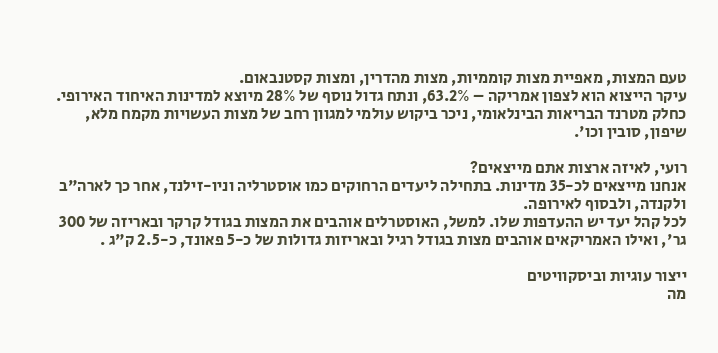טעם המצות, מאפיית מצות קוממיות, מצות מהדרין, ומצות קסטנבאום.
עיקר הייצוא הוא לצפון אמריקה – 63.2%, ונתח גדול נוסף של 28% מיוצא למדינות האיחוד האירופי. כחלק מטרנד הבריאות הבינלאומי, ניכר ביקוש עולמי למגוון רחב של מצות העשויות מקמח מלא, שיפון, סובין וכו'.

רועי, לאיזה ארצות אתם מייצאים?
אנחנו מייצאים לכ-35 מדינות. בתחילה ליעדים הרחוקים כמו אוסטרליה וניו-זילנד, אחר כך לארה"ב ולקנדה, ולבסוף לאירופה.
לכל קהל יעד יש ההעדפות שלו. למשל, האוסטרלים אוהבים את המצות בגודל קרקר ובאריזה של 300 גר', ואילו האמריקאים אוהבים מצות בגודל רגיל ובאריזות גדולות של כ-5 פאונד, כ-2.5 ק"ג .

ייצור עוגיות וביסקוויטים
מה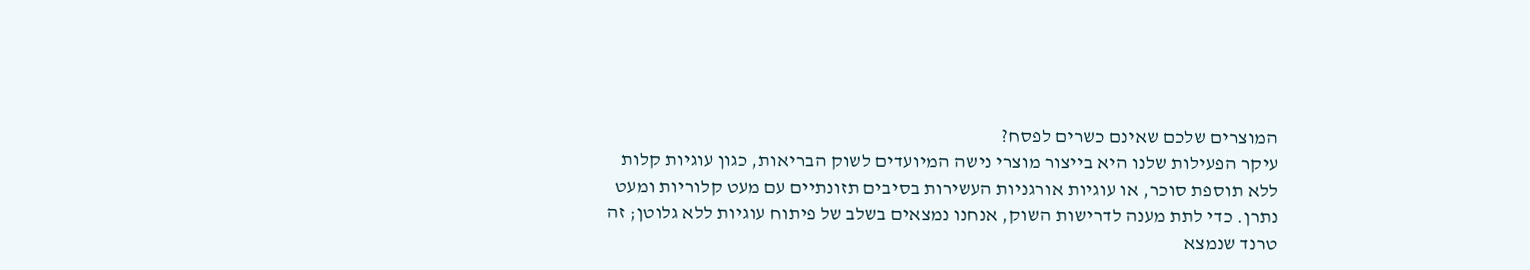המוצרים שלכם שאינם כשרים לפסח?
עיקר הפעילות שלנו היא בייצור מוצרי נישה המיועדים לשוק הבריאות, כגון עוגיות קלות ללא תוספת סוכר, או עוגיות אורגניות העשירות בסיבים תזונתיים עם מעט קלוריות ומעט נתרן. כדי לתת מענה לדרישות השוק, אנחנו נמצאים בשלב של פיתוח עוגיות ללא גלוטן; זה טרנד שנמצא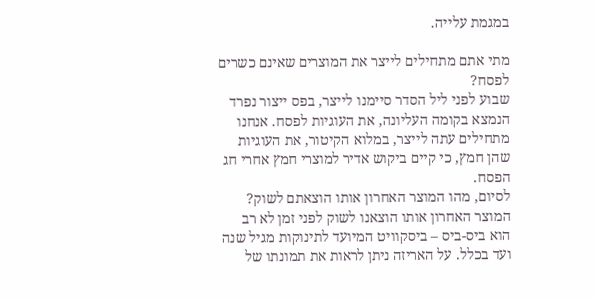במגמת עלייה.

מתי אתם מתחילים לייצר את המוצרים שאינם כשרים לפסח?
שבוע לפני ליל הסדר סיימנו לייצר, בפס ייצור נפרד הנמצא בקומה העליונה, את העוגיות לפסח. אנחנו מתחילים עתה לייצר, במלוא הקיטור, את העוגיות שהן חמץ, כי קיים ביקוש אדיר למוצרי חמץ אחרי חג הפסח.
לסיום, מהו המוצר האחרון אותו הוצאתם לשוק?
המוצר האחרון אותו הוצאנו לשוק לפני זמן לא רב הוא ביס-ביס – ביסקוויט המיועד לתינוקות מגיל שנה ועד בכלל. על האריזה ניתן לראות את תמונתו של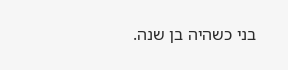בני כשהיה בן שנה.